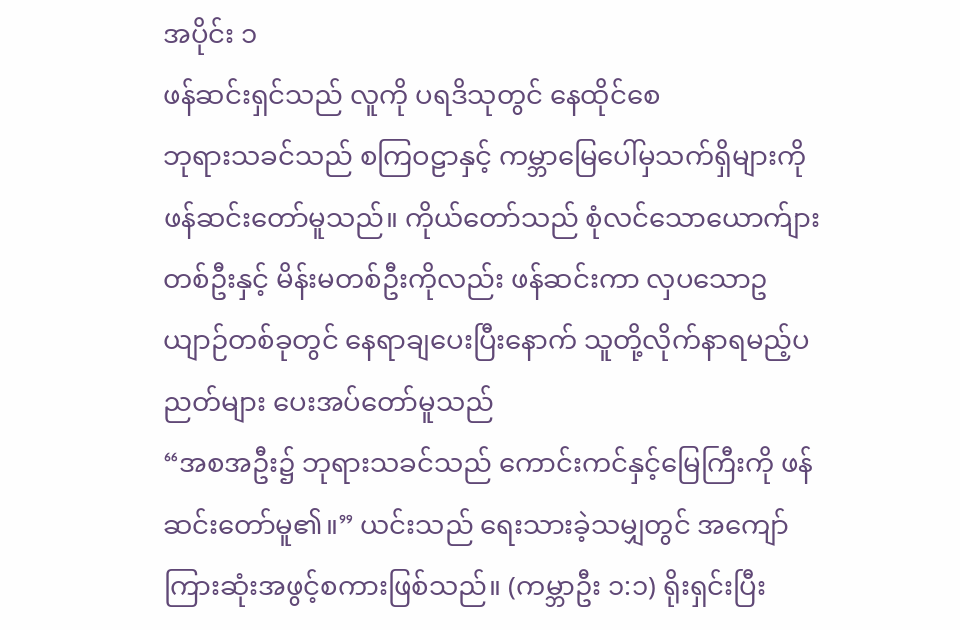အပိုင်း ၁
ဖန်ဆင်းရှင်သည် လူကို ပရဒိသုတွင် နေထိုင်စေ
ဘုရားသခင်သည် စကြဝဠာနှင့် ကမ္ဘာမြေပေါ်မှသက်ရှိများကို ဖန်ဆင်းတော်မူသည်။ ကိုယ်တော်သည် စုံလင်သောယောက်ျားတစ်ဦးနှင့် မိန်းမတစ်ဦးကိုလည်း ဖန်ဆင်းကာ လှပသောဥယျာဉ်တစ်ခုတွင် နေရာချပေးပြီးနောက် သူတို့လိုက်နာရမည့်ပညတ်များ ပေးအပ်တော်မူသည်
“အစအဦး၌ ဘုရားသခင်သည် ကောင်းကင်နှင့်မြေကြီးကို ဖန်ဆင်းတော်မူ၏။” ယင်းသည် ရေးသားခဲ့သမျှတွင် အကျော်ကြားဆုံးအဖွင့်စကားဖြစ်သည်။ (ကမ္ဘာဦး ၁:၁) ရိုးရှင်းပြီး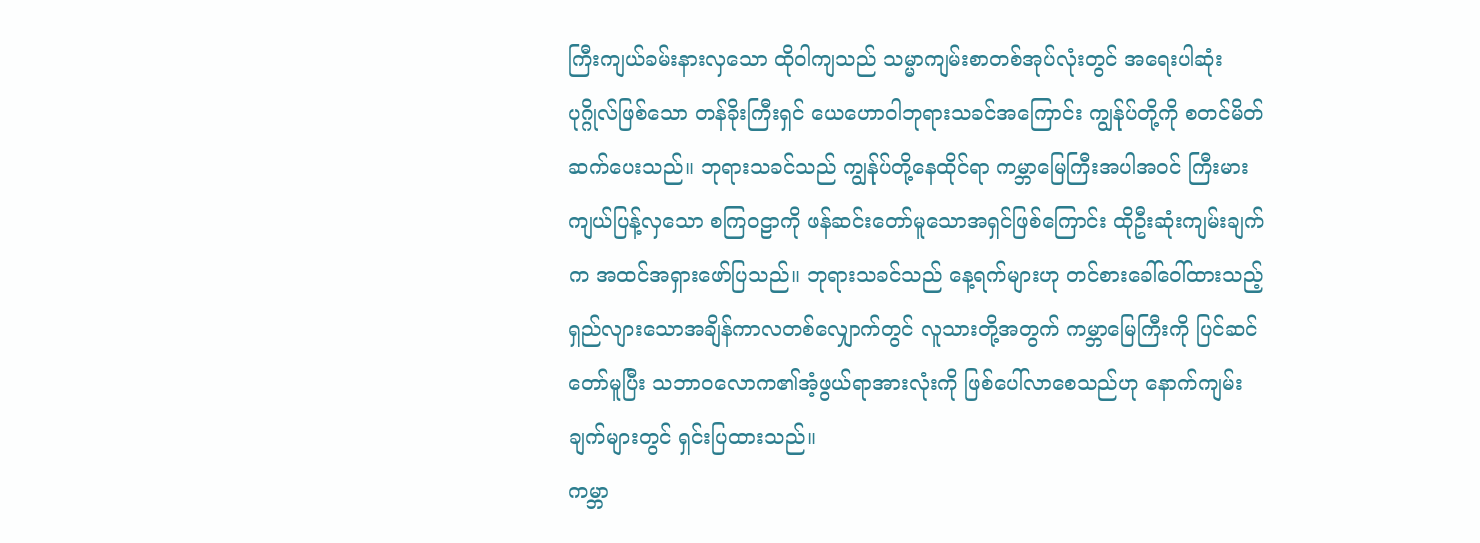ကြီးကျယ်ခမ်းနားလှသော ထိုဝါကျသည် သမ္မာကျမ်းစာတစ်အုပ်လုံးတွင် အရေးပါဆုံးပုဂ္ဂိုလ်ဖြစ်သော တန်ခိုးကြီးရှင် ယေဟောဝါဘုရားသခင်အကြောင်း ကျွန်ုပ်တို့ကို စတင်မိတ်ဆက်ပေးသည်။ ဘုရားသခင်သည် ကျွန်ုပ်တို့နေထိုင်ရာ ကမ္ဘာမြေကြီးအပါအဝင် ကြီးမားကျယ်ပြန့်လှသော စကြဝဠာကို ဖန်ဆင်းတော်မူသောအရှင်ဖြစ်ကြောင်း ထိုဦးဆုံးကျမ်းချက်က အထင်အရှားဖော်ပြသည်။ ဘုရားသခင်သည် နေ့ရက်များဟု တင်စားခေါ်ဝေါ်ထားသည့် ရှည်လျားသောအချိန်ကာလတစ်လျှောက်တွင် လူသားတို့အတွက် ကမ္ဘာမြေကြီးကို ပြင်ဆင်တော်မူပြီး သဘာဝလောက၏အံ့ဖွယ်ရာအားလုံးကို ဖြစ်ပေါ်လာစေသည်ဟု နောက်ကျမ်းချက်များတွင် ရှင်းပြထားသည်။
ကမ္ဘာ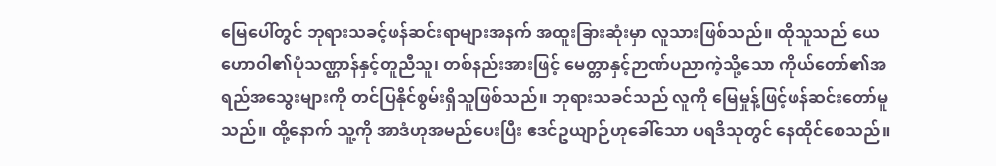မြေပေါ်တွင် ဘုရားသခင့်ဖန်ဆင်းရာများအနက် အထူးခြားဆုံးမှာ လူသားဖြစ်သည်။ ထိုသူသည် ယေဟောဝါ၏ပုံသဏ္ဌာန်နှင့်တူညီသူ၊ တစ်နည်းအားဖြင့် မေတ္တာနှင့်ဉာဏ်ပညာကဲ့သို့သော ကိုယ်တော်၏အရည်အသွေးများကို တင်ပြနိုင်စွမ်းရှိသူဖြစ်သည်။ ဘုရားသခင်သည် လူကို မြေမှုန့်ဖြင့်ဖန်ဆင်းတော်မူသည်။ ထို့နောက် သူ့ကို အာဒံဟုအမည်ပေးပြီး ဧဒင်ဥယျာဉ်ဟုခေါ်သော ပရဒိသုတွင် နေထိုင်စေသည်။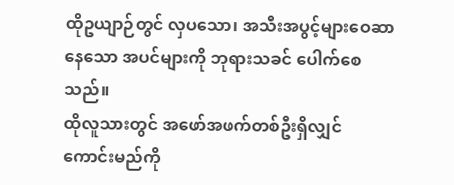ထိုဥယျာဉ်တွင် လှပသော၊ အသီးအပွင့်များဝေဆာနေသော အပင်များကို ဘုရားသခင် ပေါက်စေသည်။
ထိုလူသားတွင် အဖော်အဖက်တစ်ဦးရှိလျှင် ကောင်းမည်ကို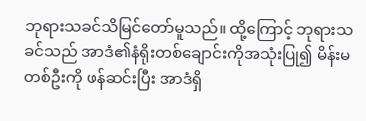ဘုရားသခင်သိမြင်တော်မူသည်။ ထို့ကြောင့် ဘုရားသခင်သည် အာဒံ၏နံရိုးတစ်ချောင်းကိုအသုံးပြု၍ မိန်းမတစ်ဦးကို ဖန်ဆင်းပြီး အာဒံရှိ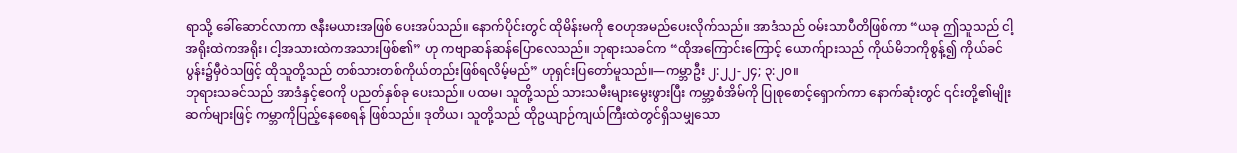ရာသို့ ခေါ်ဆောင်လာကာ ဇနီးမယားအဖြစ် ပေးအပ်သည်။ နောက်ပိုင်းတွင် ထိုမိန်းမကို ဧဝဟုအမည်ပေးလိုက်သည်။ အာဒံသည် ဝမ်းသာပီတိဖြစ်ကာ “ယခု ဤသူသည် ငါ့အရိုးထဲကအရိုး၊ ငါ့အသားထဲကအသားဖြစ်၏” ဟု ကဗျာဆန်ဆန်ပြောလေသည်။ ဘုရားသခင်က “ထိုအကြောင်းကြောင့် ယောက်ျားသည် ကိုယ်မိဘကိုစွန့်၍ ကိုယ်ခင်ပွန်း၌မှီဝဲသဖြင့် ထိုသူတို့သည် တစ်သားတစ်ကိုယ်တည်းဖြစ်ရလိမ့်မည်” ဟုရှင်းပြတော်မူသည်။—ကမ္ဘာဦး ၂:၂၂-၂၄; ၃:၂၀။
ဘုရားသခင်သည် အာဒံနှင့်ဧဝကို ပညတ်နှစ်ခု ပေးသည်။ ပထမ၊ သူတို့သည် သားသမီးများမွေးဖွားပြီး ကမ္ဘာ့စံအိမ်ကို ပြုစုစောင့်ရှောက်ကာ နောက်ဆုံးတွင် ၎င်းတို့၏မျိုးဆက်များဖြင့် ကမ္ဘာကိုပြည့်နေစေရန် ဖြစ်သည်။ ဒုတိယ၊ သူတို့သည် ထိုဥယျာဉ်ကျယ်ကြီးထဲတွင်ရှိသမျှသော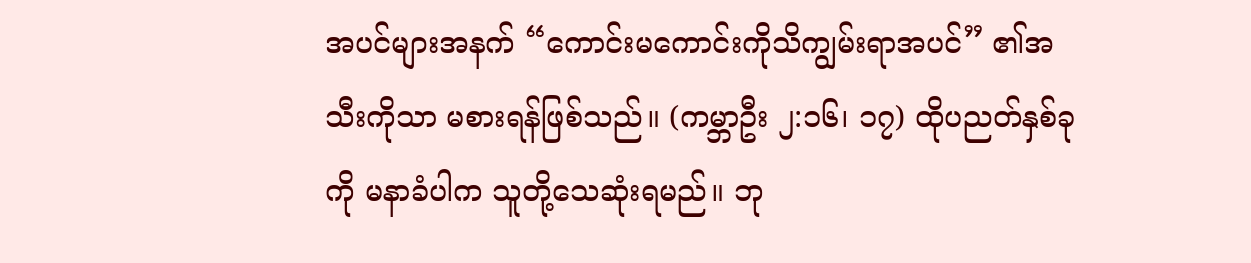အပင်များအနက် “ကောင်းမကောင်းကိုသိကျွမ်းရာအပင်” ၏အသီးကိုသာ မစားရန်ဖြစ်သည်။ (ကမ္ဘာဦး ၂:၁၆၊ ၁၇) ထိုပညတ်နှစ်ခုကို မနာခံပါက သူတို့သေဆုံးရမည်။ ဘု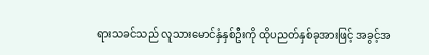ရားသခင်သည် လူသားမောင်နှံနှစ်ဦးကို ထိုပညတ်နှစ်ခုအားဖြင့် အခွင့်အ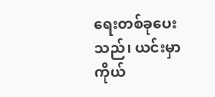ရေးတစ်ခုပေးသည်၊ ယင်းမှာ ကိုယ်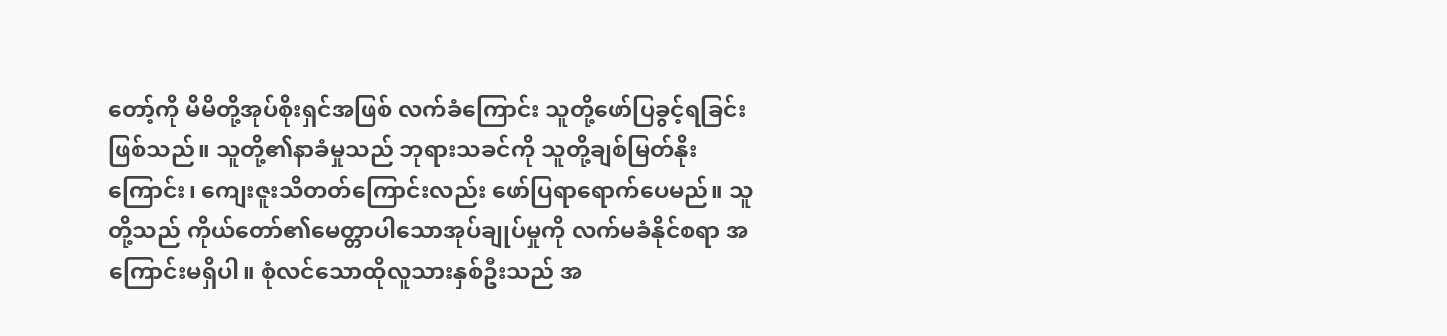တော့်ကို မိမိတို့အုပ်စိုးရှင်အဖြစ် လက်ခံကြောင်း သူတို့ဖော်ပြခွင့်ရခြင်းဖြစ်သည်။ သူတို့၏နာခံမှုသည် ဘုရားသခင်ကို သူတို့ချစ်မြတ်နိုးကြောင်း၊ ကျေးဇူးသိတတ်ကြောင်းလည်း ဖော်ပြရာရောက်ပေမည်။ သူတို့သည် ကိုယ်တော်၏မေတ္တာပါသောအုပ်ချုပ်မှုကို လက်မခံနိုင်စရာ အကြောင်းမရှိပါ။ စုံလင်သောထိုလူသားနှစ်ဦးသည် အ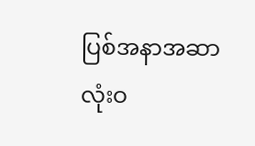ပြစ်အနာအဆာ လုံးဝ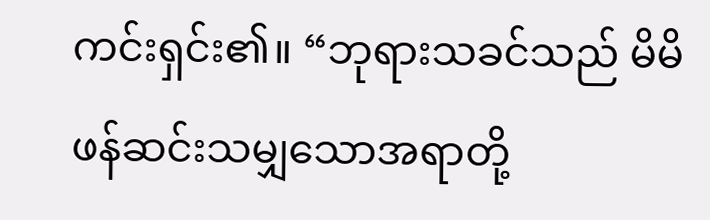ကင်းရှင်း၏။ “ဘုရားသခင်သည် မိမိဖန်ဆင်းသမျှသောအရာတို့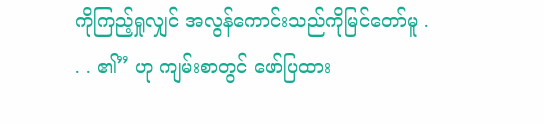ကိုကြည့်ရှုလျှင် အလွန်ကောင်းသည်ကိုမြင်တော်မူ . . . ၏” ဟု ကျမ်းစာတွင် ဖော်ပြထား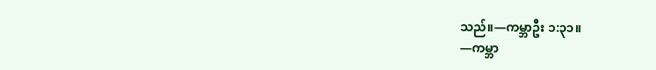သည်။—ကမ္ဘာဦး ၁:၃၁။
—ကမ္ဘာ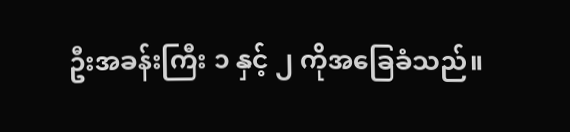ဦးအခန်းကြီး ၁ နှင့် ၂ ကိုအခြေခံသည်။